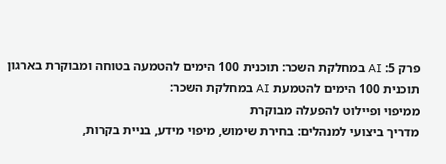פרק 5: AI במחלקת השכר: תוכנית 100 הימים להטמעה בטוחה ומבוקרת בארגון
תוכנית 100 הימים להטמעת AI במחלקת השכר:
ממיפוי ופיילוט להפעלה מבוקרת
מדריך ביצועי למנהלים: בחירת שימוש, מיפוי מידע, בניית בקרות,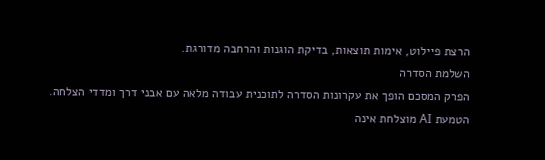הרצת פיילוט, אימות תוצאות, בדיקת הוגנות והרחבה מדורגת.
השלמת הסדרה
הפרק המסכם הופך את עקרונות הסדרה לתוכנית עבודה מלאה עם אבני דרך ומדדי הצלחה.
הטמעת AI מוצלחת אינה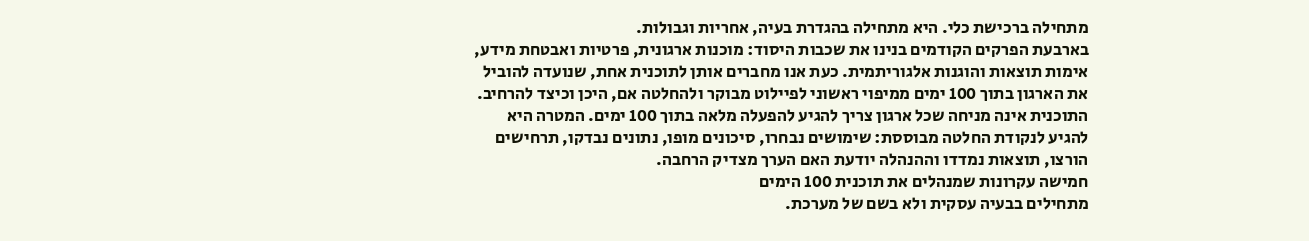מתחילה ברכישת כלי. היא מתחילה בהגדרת בעיה, אחריות וגבולות.
בארבעת הפרקים הקודמים בנינו את שכבות היסוד: מוכנות ארגונית, פרטיות ואבטחת מידע, אימות תוצאות והוגנות אלגוריתמית. כעת אנו מחברים אותן לתוכנית אחת, שנועדה להוביל את הארגון בתוך 100 ימים ממיפוי ראשוני לפיילוט מבוקר ולהחלטה אם, היכן וכיצד להרחיב.
התוכנית אינה מניחה שכל ארגון צריך להגיע להפעלה מלאה בתוך 100 ימים. המטרה היא להגיע לנקודת החלטה מבוססת: שימושים נבחרו, סיכונים מופו, נתונים נבדקו, תרחישים הורצו, תוצאות נמדדו וההנהלה יודעת האם הערך מצדיק הרחבה.
חמישה עקרונות שמנהלים את תוכנית 100 הימים
מתחילים בבעיה עסקית ולא בשם של מערכת.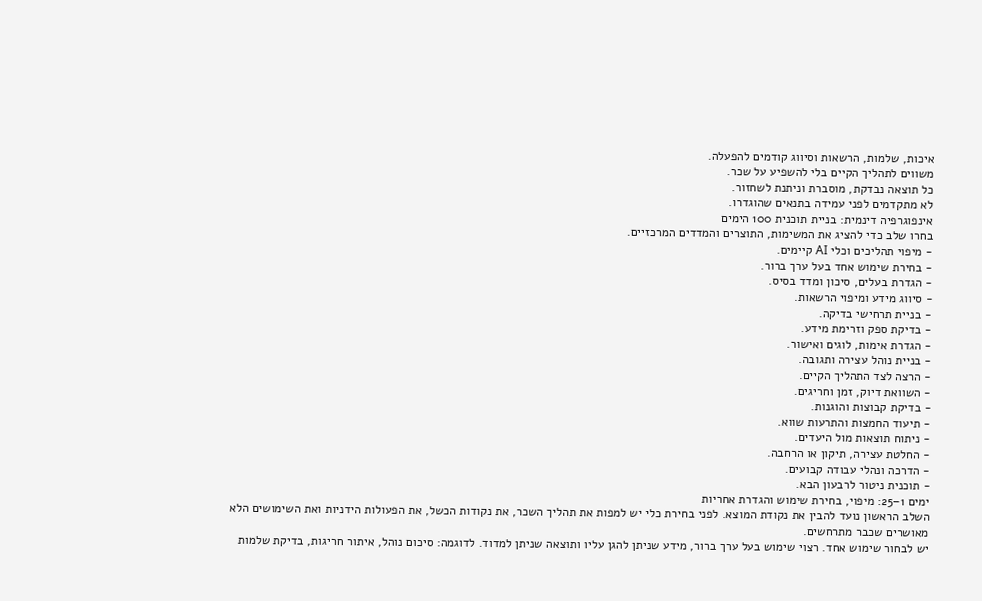איכות, שלמות, הרשאות וסיווג קודמים להפעלה.
משווים לתהליך הקיים בלי להשפיע על שכר.
כל תוצאה נבדקת, מוסברת וניתנת לשחזור.
לא מתקדמים לפני עמידה בתנאים שהוגדרו.
אינפוגרפיה דינמית: בניית תוכנית 100 הימים
בחרו שלב כדי להציג את המשימות, התוצרים והמדדים המרכזיים.
- מיפוי תהליכים וכלי AI קיימים.
- בחירת שימוש אחד בעל ערך ברור.
- הגדרת בעלים, סיכון ומדד בסיס.
- סיווג מידע ומיפוי הרשאות.
- בניית תרחישי בדיקה.
- בדיקת ספק וזרימת מידע.
- הגדרת אימות, לוגים ואישור.
- בניית נוהל עצירה ותגובה.
- הרצה לצד התהליך הקיים.
- השוואת דיוק, זמן וחריגים.
- בדיקת קבוצות והוגנות.
- תיעוד החמצות והתרעות שווא.
- ניתוח תוצאות מול היעדים.
- החלטת עצירה, תיקון או הרחבה.
- הדרכה ונהלי עבודה קבועים.
- תוכנית ניטור לרבעון הבא.
ימים 1–25: מיפוי, בחירת שימוש והגדרת אחריות
השלב הראשון נועד להבין את נקודת המוצא. לפני בחירת כלי יש למפות את תהליך השכר, את נקודות הכשל, את הפעולות הידניות ואת השימושים הלא מאושרים שכבר מתרחשים.
יש לבחור שימוש אחד. רצוי שימוש בעל ערך ברור, מידע שניתן להגן עליו ותוצאה שניתן למדוד. לדוגמה: סיכום נוהל, איתור חריגות, בדיקת שלמות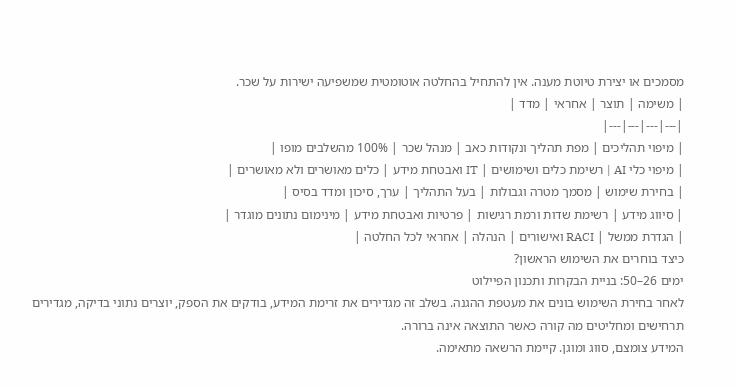מסמכים או יצירת טיוטת מענה. אין להתחיל בהחלטה אוטומטית שמשפיעה ישירות על שכר.
| משימה | תוצר | אחראי | מדד |
|---|---|---|---|
| מיפוי תהליכים | מפת תהליך ונקודות כאב | מנהל שכר | 100% מהשלבים מופו |
| מיפוי כלי AI | רשימת כלים ושימושים | IT ואבטחת מידע | כלים מאושרים ולא מאושרים |
| בחירת שימוש | מסמך מטרה וגבולות | בעל התהליך | ערך, סיכון ומדד בסיס |
| סיווג מידע | רשימת שדות ורמת רגישות | פרטיות ואבטחת מידע | מינימום נתונים מוגדר |
| הגדרת ממשל | RACI ואישורים | הנהלה | אחראי לכל החלטה |
כיצד בוחרים את השימוש הראשון?
ימים 26–50: בניית הבקרות ותכנון הפיילוט
לאחר בחירת השימוש בונים את מעטפת ההגנה. בשלב זה מגדירים את זרימת המידע, בודקים את הספק, יוצרים נתוני בדיקה, מגדירים תרחישים ומחליטים מה קורה כאשר התוצאה אינה ברורה.
המידע צומצם, סווג ומוגן. קיימת הרשאה מתאימה.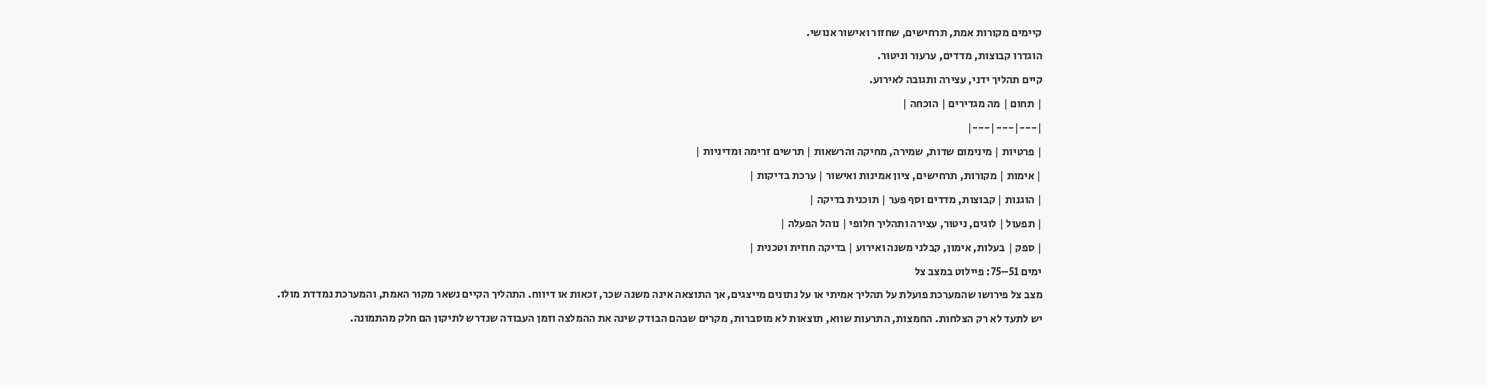קיימים מקורות אמת, תרחישים, שחזור ואישור אנושי.
הוגדרו קבוצות, מדדים, ערעור וניטור.
קיים תהליך ידני, עצירה ותגובה לאירוע.
| תחום | מה מגדירים | הוכחה |
|---|---|---|
| פרטיות | מינימום שדות, שמירה, מחיקה והרשאות | תרשים זרימה ומדיניות |
| אימות | מקורות, תרחישים, ציון אמינות ואישור | ערכת בדיקות |
| הוגנות | קבוצות, מדדים וסף פער | תוכנית בדיקה |
| תפעול | לוגים, ניטור, עצירה ותהליך חלופי | נוהל הפעלה |
| ספק | בעלות, אימון, קבלני משנה ואירוע | בדיקה חוזית וטכנית |
ימים 51–75: פיילוט במצב צל
מצב צל פירושו שהמערכת פועלת על תהליך אמיתי או על נתונים מייצגים, אך התוצאה אינה משנה שכר, זכאות או דיווח. התהליך הקיים נשאר מקור האמת, והמערכת נמדדת מולו.
יש לתעד לא רק הצלחות. החמצות, התרעות שווא, תוצאות לא מוסברות, מקרים שבהם הבודק שינה את ההמלצה וזמן העבודה שנדרש לתיקון הם חלק מהתמונה.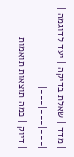| מדד | שאלת בדיקה | יעד לדוגמה |
|---|---|---|
| דיוק | כמה תוצאות תואמות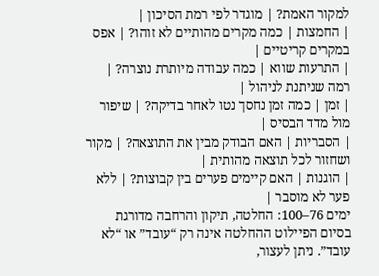למקור האמת? | מוגדר לפי רמת הסיכון |
| החמצות | כמה מקרים מהותיים לא זוהו? | אפס במקרים קריטיים |
| התרעות שווא | כמה עבודה מיותרת נוצרה? | רמה שניתנת לניהול |
| זמן | כמה זמן נחסך נטו לאחר בדיקה? | שיפור מול מדד הבסיס |
| הסבריות | האם הבודק מבין את התוצאה? | מקור ושחזור לכל תוצאה מהותית |
| הוגנות | האם קיימים פערים בין קבוצות? | ללא פער לא מוסבר |
ימים 76–100: החלטה, תיקון והרחבה מדורגת
בסיום הפיילוט ההחלטה אינה רק “עובד” או “לא עובד”. ניתן לעצור,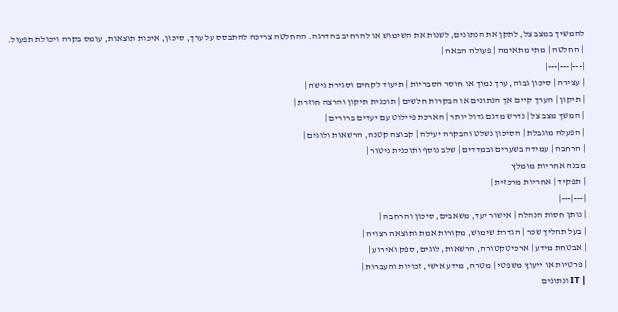להמשיך במצב צל, לתקן את הנתונים, לשנות את השימוש או להרחיב בהדרגה. ההחלטה צריכה להתבסס על ערך, סיכון, איכות תוצאות, עומס בקרה ויכולת תפעול.
| החלטה | מתי מתאימה | פעולה הבאה |
|---|---|---|
| עצירה | סיכון גבוה, ערך נמוך או חוסר הסבריות | תיעוד לקחים וסגירת גישה |
| תיקון | הערך קיים אך הנתונים או הבקרות חלשים | תוכנית תיקון והרצה חוזרת |
| המשך מצב צל | נדרש מדגם גדול יותר | הארכת פיילוט עם יעדים ברורים |
| הפעלה מוגבלת | הסיכון נשלט והבקרה יעילה | קבוצה קטנה, הרשאות ולוגים |
| הרחבה | עמידה בשערים ובמדדים | שלב נוסף ותוכנית ניטור |
מבנה אחריות מומלץ
| תפקיד | אחריות מרכזית |
|---|---|
| נותן חסות הנהלה | אישור יעד, משאבים, סיכון והרחבה |
| בעל תהליך שכר | הגדרת שימוש, מקורות אמת ותוצאה רצויה |
| אבטחת מידע | ארכיטקטורה, הרשאות, לוגים, ספק ואירוע |
| פרטיות או ייעוץ משפטי | מטרה, מידע אישי, זכויות והעברות |
| IT ונתונים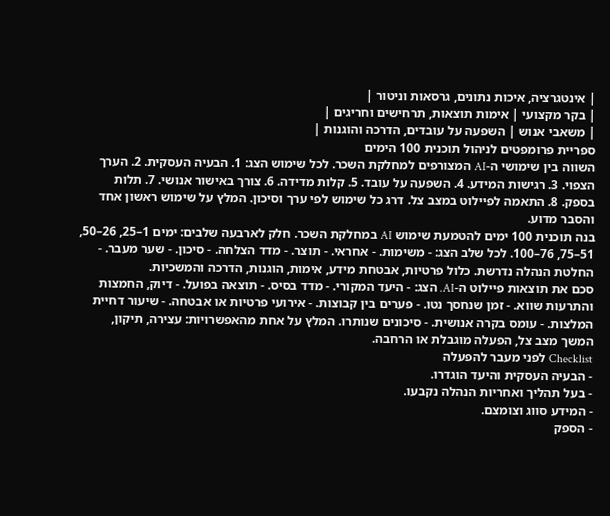| אינטגרציה, איכות נתונים, גרסאות וניטור |
| בקר מקצועי | אימות תוצאות, תרחישים וחריגים |
| משאבי אנוש | השפעה על עובדים, הדרכה והוגנות |
ספריית פרומפטים לניהול תוכנית 100 הימים
השווה בין שימושי ה-AI המצורפים למחלקת השכר. לכל שימוש הצג: 1. הבעיה העסקית. 2. הערך הצפוי. 3. רגישות המידע. 4. השפעה על עובד. 5. קלות מדידה. 6. צורך באישור אנושי. 7. תלות בספק. 8. התאמה לפיילוט במצב צל. דרג כל שימוש לפי ערך וסיכון. המלץ על שימוש ראשון אחד והסבר מדוע.
בנה תוכנית 100 ימים להטמעת שימוש AI במחלקת השכר. חלק לארבעה שלבים: ימים 1–25, 26–50, 51–75, 76–100. לכל שלב הצג: - משימות. - אחראי. - תוצר. - מדד הצלחה. - סיכון. - שער מעבר. - החלטת הנהלה נדרשת. כלול פרטיות, אבטחת מידע, אימות, הוגנות, הדרכה והמשכיות.
סכם את תוצאות פיילוט ה-AI. הצג: - היעד המקורי. - מדד בסיס. - תוצאה בפועל. - דיוק, החמצות והתרעות שווא. - זמן שנחסך נטו. - פערים בין קבוצות. - אירועי פרטיות או אבטחה. - שיעור דחיית המלצות. - עומס בקרה אנושית. - סיכונים שנותרו. המלץ על אחת מהאפשרויות: עצירה, תיקון, המשך מצב צל, הפעלה מוגבלת או הרחבה.
Checklist לפני מעבר להפעלה
- הבעיה העסקית והיעד הוגדרו.
- בעל תהליך ואחריות הנהלה נקבעו.
- המידע סווג וצומצם.
- הספק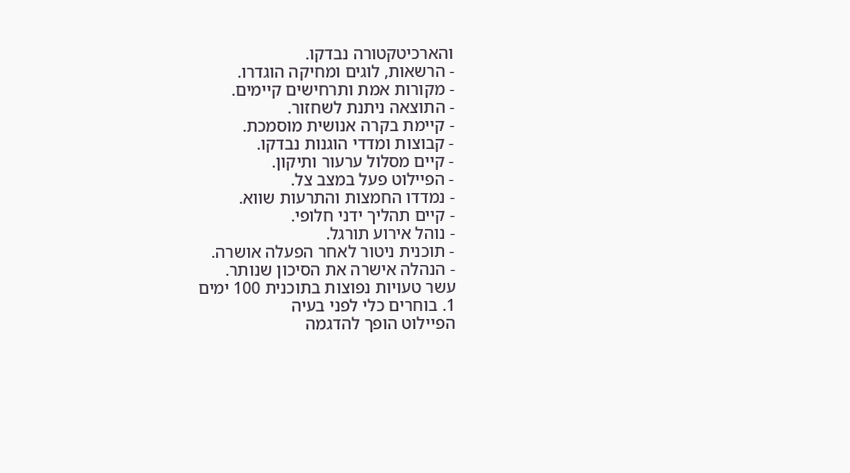והארכיטקטורה נבדקו.
- הרשאות, לוגים ומחיקה הוגדרו.
- מקורות אמת ותרחישים קיימים.
- התוצאה ניתנת לשחזור.
- קיימת בקרה אנושית מוסמכת.
- קבוצות ומדדי הוגנות נבדקו.
- קיים מסלול ערעור ותיקון.
- הפיילוט פעל במצב צל.
- נמדדו החמצות והתרעות שווא.
- קיים תהליך ידני חלופי.
- נוהל אירוע תורגל.
- תוכנית ניטור לאחר הפעלה אושרה.
- הנהלה אישרה את הסיכון שנותר.
עשר טעויות נפוצות בתוכנית 100 ימים
1. בוחרים כלי לפני בעיה
הפיילוט הופך להדגמה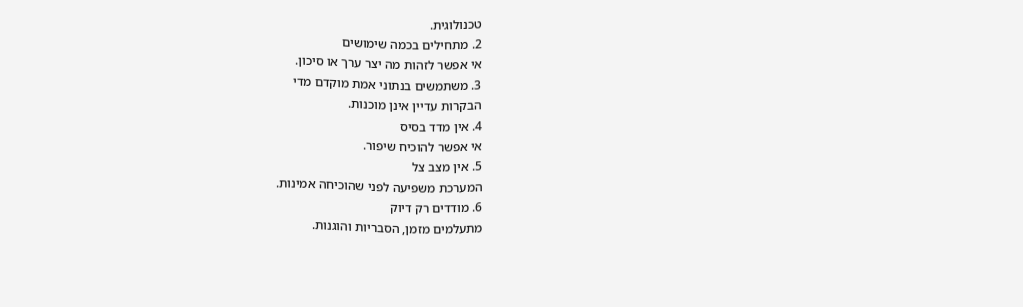טכנולוגית.
2. מתחילים בכמה שימושים
אי אפשר לזהות מה יצר ערך או סיכון.
3. משתמשים בנתוני אמת מוקדם מדי
הבקרות עדיין אינן מוכנות.
4. אין מדד בסיס
אי אפשר להוכיח שיפור.
5. אין מצב צל
המערכת משפיעה לפני שהוכיחה אמינות.
6. מודדים רק דיוק
מתעלמים מזמן, הסבריות והוגנות.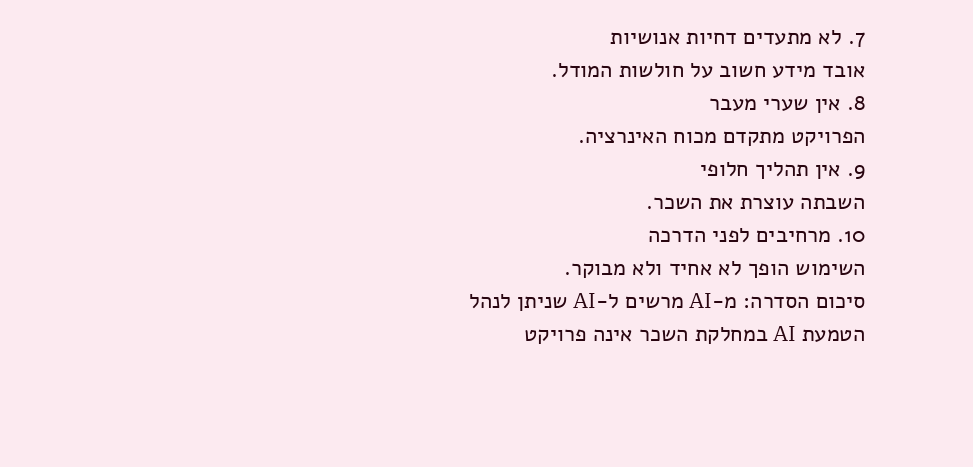7. לא מתעדים דחיות אנושיות
אובד מידע חשוב על חולשות המודל.
8. אין שערי מעבר
הפרויקט מתקדם מכוח האינרציה.
9. אין תהליך חלופי
השבתה עוצרת את השכר.
10. מרחיבים לפני הדרכה
השימוש הופך לא אחיד ולא מבוקר.
סיכום הסדרה: מ‑AI מרשים ל‑AI שניתן לנהל
הטמעת AI במחלקת השכר אינה פרויקט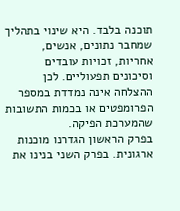תוכנה בלבד. היא שינוי בתהליך שמחבר נתונים, אנשים, אחריות, זכויות עובדים וסיכונים תפעוליים. לכן ההצלחה אינה נמדדת במספר הפרומפטים או בכמות התשובות שהמערכת הפיקה.
בפרק הראשון הגדרנו מוכנות ארגונית. בפרק השני בנינו את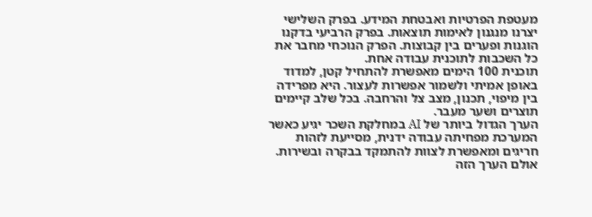מעטפת הפרטיות ואבטחת המידע. בפרק השלישי יצרנו מנגנון לאימות תוצאות. בפרק הרביעי בדקנו הוגנות ופערים בין קבוצות. הפרק הנוכחי מחבר את כל השכבות לתוכנית עבודה אחת.
תוכנית 100 הימים מאפשרת להתחיל קטן, למדוד באופן אמיתי ולשמור אפשרות לעצור. היא מפרידה בין מיפוי, תכנון, מצב צל והרחבה. בכל שלב קיימים תוצרים ושער מעבר.
הערך הגדול ביותר של AI במחלקת השכר יגיע כאשר המערכת מפחיתה עבודה ידנית, מסייעת לזהות חריגים ומאפשרת לצוות להתמקד בבקרה ובשירות. אולם הערך הזה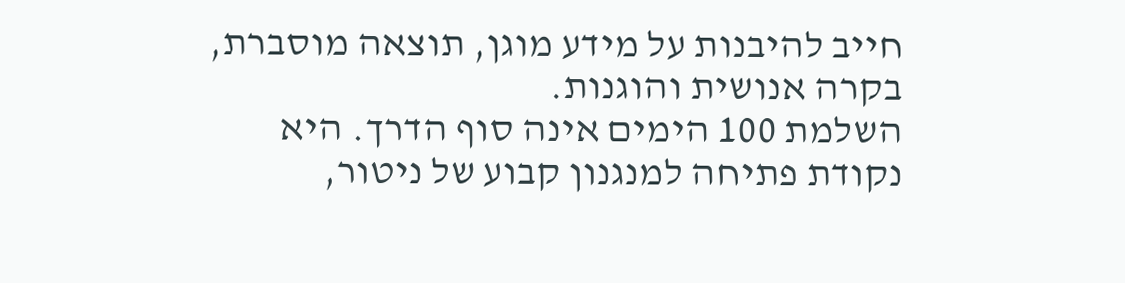חייב להיבנות על מידע מוגן, תוצאה מוסברת, בקרה אנושית והוגנות.
השלמת 100 הימים אינה סוף הדרך. היא נקודת פתיחה למנגנון קבוע של ניטור,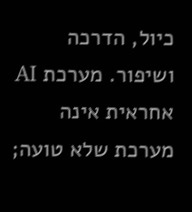כיול, הדרכה ושיפור. מערכת AI אחראית אינה מערכת שלא טועה;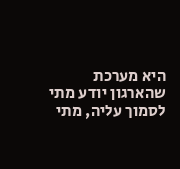היא מערכת שהארגון יודע מתי לסמוך עליה, מתי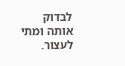לבדוק אותה ומתי לעצור.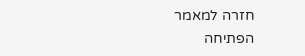חזרה למאמר הפתיחה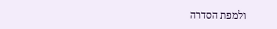ולמפת הסדרה